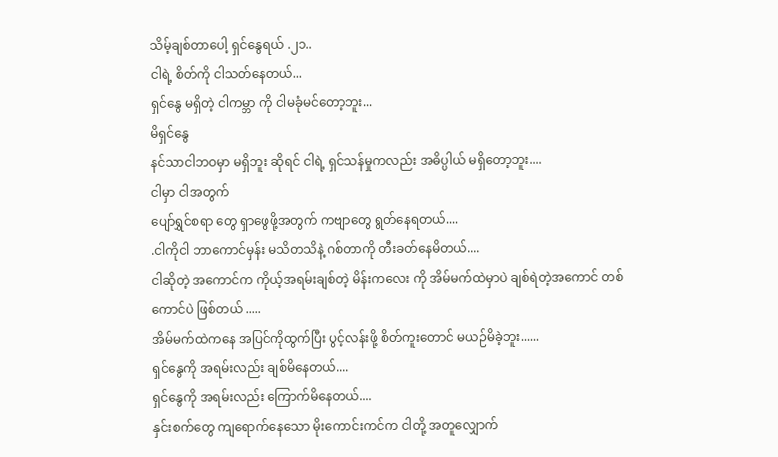သိမ့်ချစ်တာပေါ့ ရှင်နွေရယ် .၂၁..
ငါရဲ့ စိတ်ကို ငါသတ်နေတယ်...
ရှင်နွေ မရှိတဲ့ ငါကမ္ဘာ ကို ငါမခုံမင်တော့ဘူး...
မိရှင်နွေ
နင်သာငါဘဝမှာ မရှိဘူး ဆိုရင် ငါရဲ့ ရှင်သန်မှုကလည်း အဓိပ္ပါယ် မရှိတော့ဘူး....
ငါမှာ ငါအတွက်
ပျော်ရွှင်စရာ တွေ ရှာဖွေဖို့အတွက် ကဗျာတွေ ရွတ်နေရတယ်....
.ငါကိုငါ ဘာကောင်မှန်း မသိတသိနဲ့ ဂစ်တာကို တီးခတ်နေမိတယ်....
ငါဆိုတဲ့ အကောင်က ကိုယ့်အရမ်းချစ်တဲ့ မိန်းကလေး ကို အိမ်မက်ထဲမှာပဲ ချစ်ရဲတဲ့အကောင် တစ်ကောင်ပဲ ဖြစ်တယ် .....
အိမ်မက်ထဲကနေ အပြင်ကိုထွက်ပြီး ပွင့်လန်းဖို့ စိတ်ကူးတောင် မယဉ်မိခဲ့ဘူး......
ရှင်နွေကို အရမ်းလည်း ချစ်မိနေတယ်....
ရှင်နွေကို အရမ်းလည်း ကြောက်မိနေတယ်....
နှင်းစက်တွေ ကျရောက်နေသော မိုးကောင်းကင်က ငါတို့ အတူလျှောက်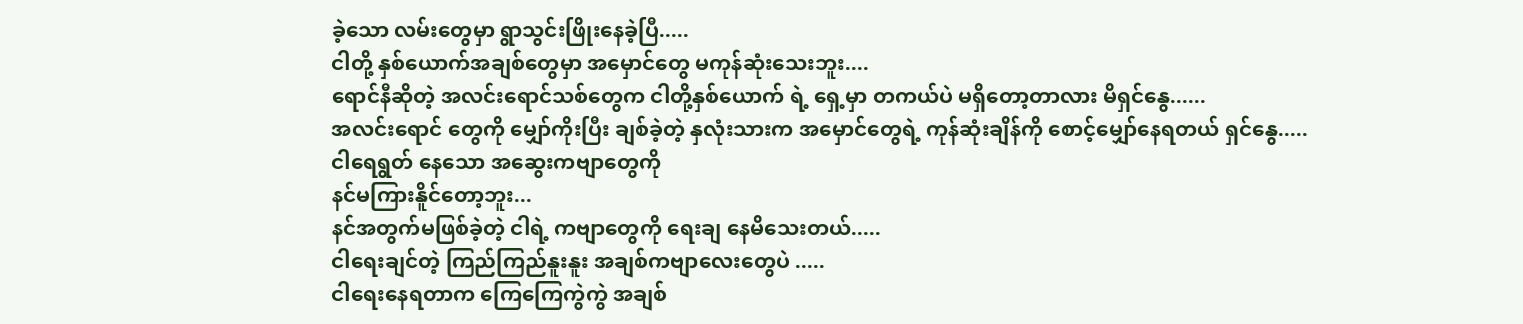ခဲ့သော လမ်းတွေမှာ ရွာသွင်းဖြိုးနေခဲ့ပြီ.....
ငါတို့ နှစ်ယောက်အချစ်တွေမှာ အမှောင်တွေ မကုန်ဆုံးသေးဘူး....
ရောင်နီဆိုတဲ့ အလင်းရောင်သစ်တွေက ငါတို့နှစ်ယောက် ရဲ့ ရှေ့မှာ တကယ်ပဲ မရှိတော့တာလား မိရှင်နွေ......
အလင်းရောင် တွေကို မျှော်ကိုးပြီး ချစ်ခဲ့တဲ့ နှလုံးသားက အမှောင်တွေရဲ့ ကုန်ဆုံးချိန်ကို စောင့်မျှော်နေရတယ် ရှင်နွေ.....
ငါရေရွတ် နေသော အဆွေးကဗျာတွေကို
နင်မကြားနိူင်တော့ဘူး...
နင်အတွက်မဖြစ်ခဲ့တဲ့ ငါရဲ့ ကဗျာတွေကို ရေးချ နေမိသေးတယ်.....
ငါရေးချင်တဲ့ ကြည်ကြည်နူးနူး အချစ်ကဗျာလေးတွေပဲ .....
ငါရေးနေရတာက ကြေကြေကွဲကွဲ အချစ်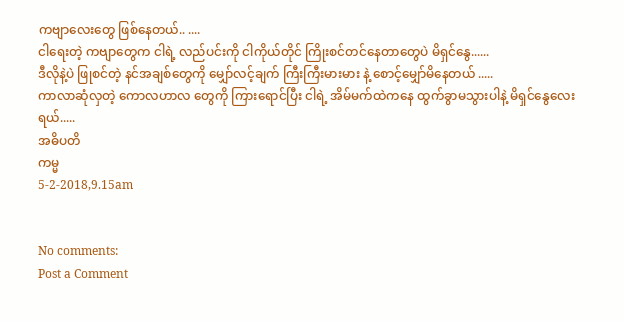ကဗျာလေးတွေ ဖြစ်နေတယ်.. ....
ငါရေးတဲ့ ကဗျာတွေက ငါရဲ့ လည်ပင်းကို ငါကိုယ်တိုင် ကြိုးစင်တင်နေတာတွေပဲ မိရှင်နွေ......
ဒီလိုနဲ့ပဲ ဖြုစင်တဲ့ နင်အချစ်တွေကို မျှော်လင့်ချက် ကြီးကြီးမားမား နဲ့ စောင့်မျှော်မိနေတယ် .....
ကာလာဆုံလှတဲ့ ကောလဟာလ တွေကို ကြားရောင်ပြီး ငါရဲ့ အိမ်မက်ထဲကနေ ထွက်ခွာမသွားပါနဲ့ မိရှင်နွေလေးရယ်.....
အဓိပတိ
ကမ္မ
5-2-2018,9.15am


No comments:
Post a Comment